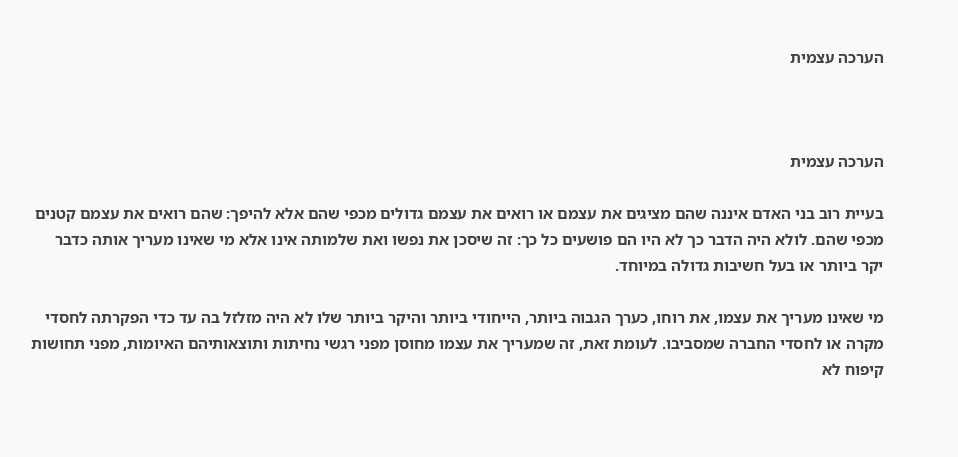הערכה עצמית



הערכה עצמית

בעיית רוב בני האדם איננה שהם מציגים את עצמם או רואים את עצמם גדולים מכפי שהם אלא להיפך: שהם רואים את עצמם קטנים מכפי שהם. לולא היה הדבר כך לא היו הם פושעים כל כך: זה שיסכן את נפשו ואת שלמותה אינו אלא מי שאינו מעריך אותה כדבר יקר ביותר או בעל חשיבות גדולה במיוחד.

מי שאינו מעריך את עצמו, את רוחו, כערך הגבוה ביותר, הייחודי ביותר והיקר ביותר שלו לא היה מזלזל בה עד כדי הפקרתה לחסדי מקרה או לחסדי החברה שמסביבו. לעומת זאת, זה שמעריך את עצמו מחוסן מפני רגשי נחיתות ותוצאותיהם האיומות, מפני תחושות קיפוח לא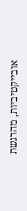אובייקטיביות, מהרגשת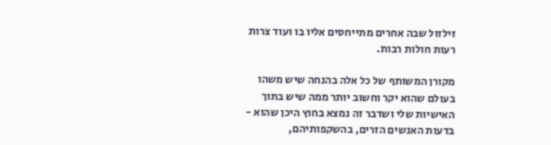זילזול שבה אחרים מתייחסים אליו בו ועוד צרות רעות חולות רבות.

מקורן המשותף של כל אלה בהנחה שיש משהו בעולם שהוא יקר וחשוב יותר ממה שיש בתוך האישיות שלי ושדבר זה נמצא בחוץ היכן שהוא - בדעות האנשים הזרים, בהשקפותיהם,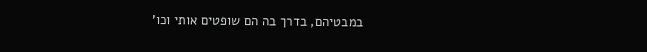במבטיהם, בדרך בה הם שופטים אותי וכו'